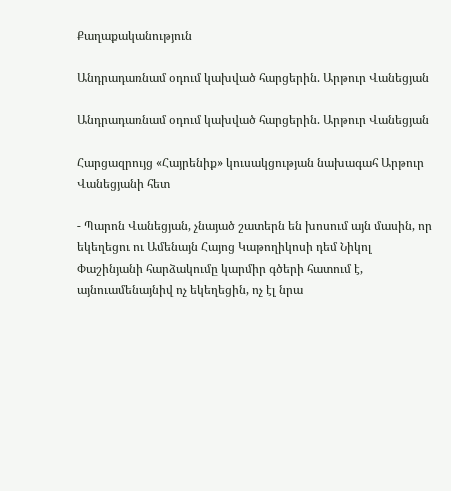Քաղաքականություն

Անդրադառնամ օդում կախված հարցերին. Արթուր Վանեցյան

Անդրադառնամ օդում կախված հարցերին. Արթուր Վանեցյան

Հարցազրույց «Հայրենիք» կուսակցության նախագահ Արթուր Վանեցյանի հետ

- Պարոն Վանեցյան, չնայած շատերն են խոսում այն մասին, որ եկեղեցու ու Ամենայն Հայոց Կաթողիկոսի դեմ Նիկոլ Փաշինյանի հարձակումը կարմիր գծերի հատում է, այնուամենայնիվ ոչ եկեղեցին, ոչ էլ նրա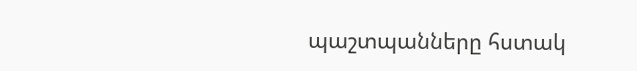պաշտպանները հստակ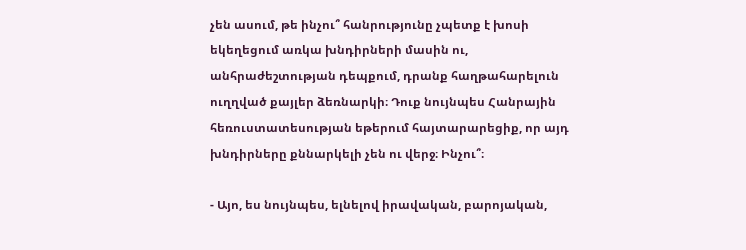չեն ասում, թե ինչու՞ հանրությունը չպետք է խոսի եկեղեցում առկա խնդիրների մասին ու, անհրաժեշտության դեպքում, դրանք հաղթահարելուն ուղղված քայլեր ձեռնարկի։ Դուք նույնպես Հանրային հեռուստատեսության եթերում հայտարարեցիք, որ այդ խնդիրները քննարկելի չեն ու վերջ։ Ինչու՞։

- Այո, ես նույնպես, ելնելով իրավական, բարոյական,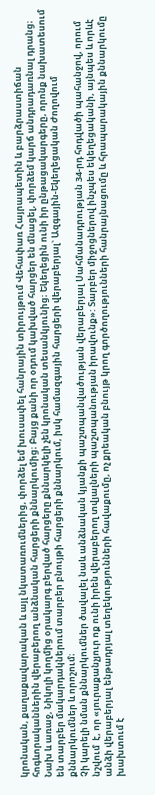կրոնական, քաղաքավարական և այլ նկատառումներից, փորձել եմ խուսափել հանրային տիրույթում Վեհափառ Հայրապետին և բարձրաստիճան հոգևորականներին վերաբերող անձնական հարցերի քննարկումից։ Բայց քանի որ օդում կախված հարցեր են մնացել, փորձեմ կարճ անդրադառնալ դրանց։ Նախ և առաջ, Նիկոլի կողմից օրակարգ բերված հարցերը քննարկելի չեն կրոնական տեսանկյունից։ Եկեղեցին ունի իր ընթացակարգերը, որոնք նախատեսում են տարբեր մակարդակներում տարբեր բնույթի հարցերի քննարկում, իսկ համազգային հարցերի վերաբերյալ` Ազգային-Եկեղեցական Ժողովում քննարկումներ և որոշում։
Չի կարելի նման քննարկումներ ծավալել նաև անձնական կյանքի պաշտպանվածության վերաբերյալ Սահմանադրության 34-րդ հոդվածի պահանջով, որում նշվում  է, որ «յուրաքանչյուր ոք ունի իրեն վերաբերող տվյալների պաշտպանության իրավունք»: Տարբեր միջոցներով ինչպես եկեղեցականի, այնպես և որևէ անձի վերաբերյալ ենթադրյալ տեղեկությունների հավաքումը, ոչ քրեական բնույթ կրող գործողությունների հանրայնացումը և հրապարակային քննարկումը խախտում է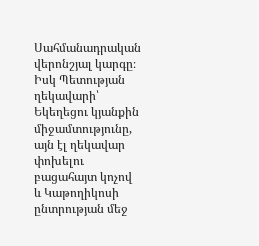Սահմանադրական վերոնշյալ կարգը։ Իսկ Պետության ղեկավարի՝ Եկեղեցու կյանքին միջամտությունը, այն էլ ղեկավար փոխելու բացահայտ կոչով և Կաթողիկոսի ընտրության մեջ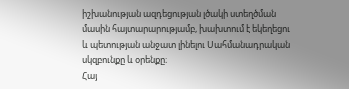իշխանության ազդեցության լծակի ստեղծման մասին հայտարարությամբ, խախտում է եկեղեցու և պետության անջատ լինելու Սահմանադրական սկզբունքը և օրենքը։
Հայ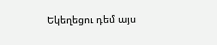Եկեղեցու դեմ այս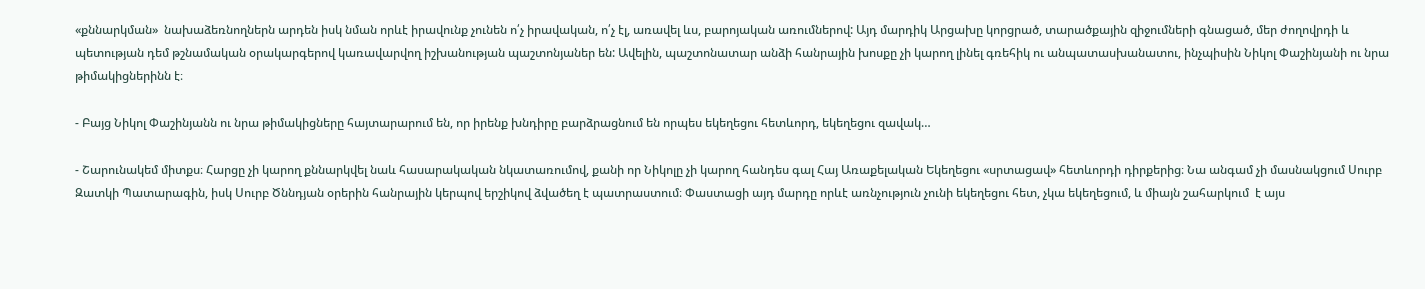«քննարկման»  նախաձեռնողներն արդեն իսկ նման որևէ իրավունք չունեն ո՛չ իրավական, ո՛չ էլ, առավել ևս, բարոյական առումներով: Այդ մարդիկ Արցախը կորցրած, տարածքային զիջումների գնացած, մեր ժողովրդի և պետության դեմ թշնամական օրակարգերով կառավարվող իշխանության պաշտոնյաներ են: Ավելին, պաշտոնատար անձի հանրային խոսքը չի կարող լինել գռեհիկ ու անպատասխանատու, ինչպիսին Նիկոլ Փաշինյանի ու նրա թիմակիցներինն է։

- Բայց Նիկոլ Փաշինյանն ու նրա թիմակիցները հայտարարում են, որ իրենք խնդիրը բարձրացնում են որպես եկեղեցու հետևորդ, եկեղեցու զավակ…

- Շարունակեմ միտքս։ Հարցը չի կարող քննարկվել նաև հասարակական նկատառումով, քանի որ Նիկոլը չի կարող հանդես գալ Հայ Առաքելական Եկեղեցու «սրտացավ» հետևորդի դիրքերից։ Նա անգամ չի մասնակցում Սուրբ Զատկի Պատարագին, իսկ Սուրբ Ծննդյան օրերին հանրային կերպով երշիկով ձվածեղ է պատրաստում։ Փաստացի այդ մարդը որևէ առնչություն չունի եկեղեցու հետ, չկա եկեղեցում, և միայն շահարկում  է այս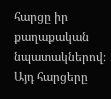հարցը իր քաղաքական նպատակներով։
Այդ հարցերը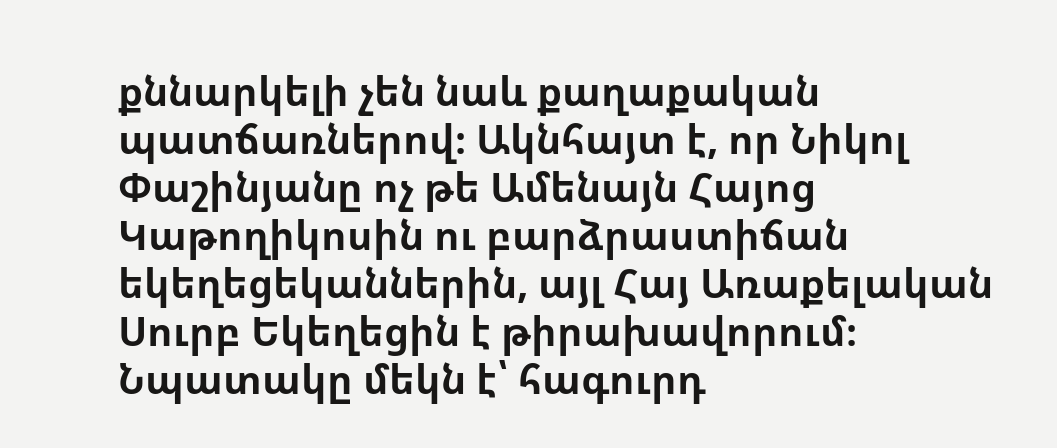քննարկելի չեն նաև քաղաքական պատճառներով։ Ակնհայտ է, որ Նիկոլ Փաշինյանը ոչ թե Ամենայն Հայոց Կաթողիկոսին ու բարձրաստիճան եկեղեցեկաններին, այլ Հայ Առաքելական Սուրբ Եկեղեցին է թիրախավորում։ Նպատակը մեկն է՝ հագուրդ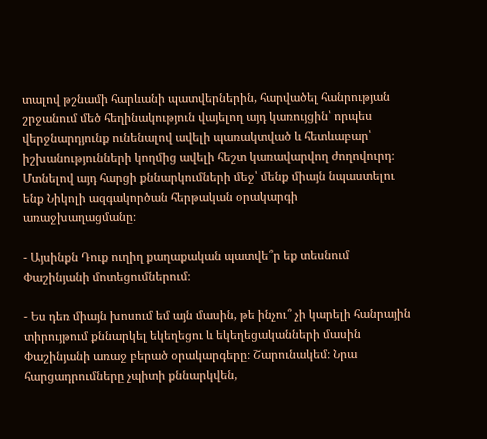տալով թշնամի հարևանի պատվերներին, հարվածել հանրության շրջանում մեծ հեղինակություն վայելող այդ կառույցին՝ որպես վերջնարդյունք ունենալով ավելի պառակտված և հետևաբար՝ իշխանությունների կողմից ավելի հեշտ կառավարվող ժողովուրդ։ Մտնելով այդ հարցի քննարկումների մեջ՝ մենք միայն նպաստելու ենք Նիկոլի ազգակործան հերթական օրակարգի առաջխաղացմանը։

- Այսինքն Դուք ուղիղ քաղաքական պատվե՞ր եք տեսնում Փաշինյանի մոտեցումներում։

- Ես դեռ միայն խոսում եմ այն մասին, թե ինչու՞ չի կարելի հանրային տիրույթում քննարկել եկեղեցու և եկեղեցականների մասին Փաշինյանի առաջ բերած օրակարգերը։ Շարունակեմ։ Նրա հարցադրումները չպիտի քննարկվեն,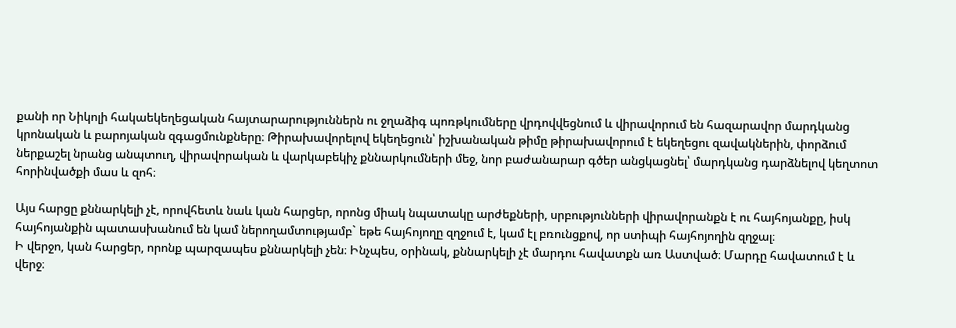քանի որ Նիկոլի հակաեկեղեցական հայտարարություններն ու ջղաձիգ պոռթկումները վրդովվեցնում և վիրավորում են հազարավոր մարդկանց կրոնական և բարոյական զգացմունքները։ Թիրախավորելով եկեղեցուն՝ իշխանական թիմը թիրախավորում է եկեղեցու զավակներին, փորձում ներքաշել նրանց անպտուղ, վիրավորական և վարկաբեկիչ քննարկումների մեջ, նոր բաժանարար գծեր անցկացնել՝ մարդկանց դարձնելով կեղտոտ հորինվածքի մաս և զոհ։

Այս հարցը քննարկելի չէ, որովհետև նաև կան հարցեր, որոնց միակ նպատակը արժեքների, սրբությունների վիրավորանքն է ու հայհոյանքը, իսկ հայհոյանքին պատասխանում են կամ ներողամտությամբ` եթե հայհոյողը զղջում է, կամ էլ բռունցքով, որ ստիպի հայհոյողին զղջալ։
Ի վերջո, կան հարցեր, որոնք պարզապես քննարկելի չեն։ Ինչպես, օրինակ, քննարկելի չէ մարդու հավատքն առ Աստված։ Մարդը հավատում է և վերջ։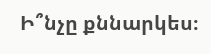Ի՞նչը քննարկես։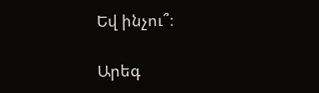Եվ ինչու՞։

Արեգ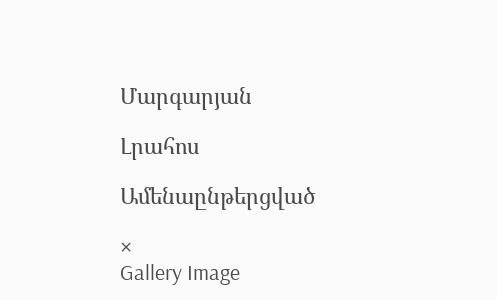Մարգարյան

Լրահոս

Ամենաընթերցված

×
Gallery Image